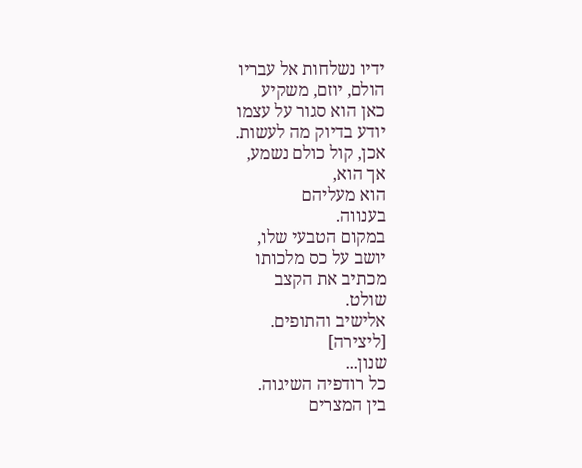ידיו נשלחות אל עבריו
הולם, יוזם, משקיע
כאן הוא סגור על עצמו
יודע בדיוק מה לעשות.
אכן, קול כולם נשמע,
אך הוא,
הוא מעליהם
בענווה.
במקום הטבעי שלו,
יושב על כס מלכותו
מכתיב את הקצב
שולט.
אלישיב והתופים.
[ליצירה]
שנון...
כל רודפיה השיגוה.
בין המצרים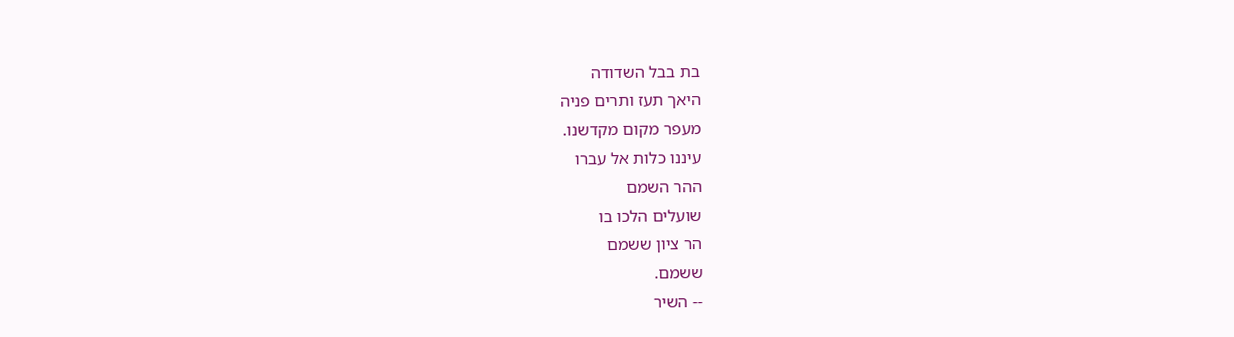בת בבל השדודה
היאך תעז ותרים פניה
מעפר מקום מקדשנו.
עיננו כלות אל עברו
ההר השמם
שועלים הלכו בו
הר ציון ששמם
ששמם.
-- השיר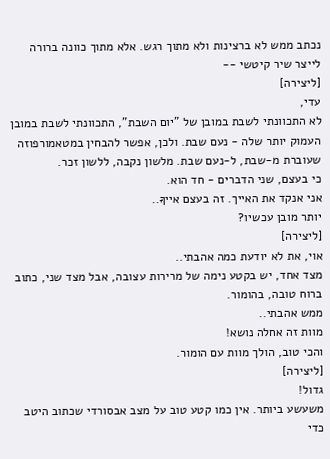נכתב ממש לא ברצינות ולא מתוך רגש. אלא מתוך כוונה ברורה לייצר שיר קיטשי --
[ליצירה]
עדי,
לא התכוונתי לשבת במובן של "יום השבת", התכוונתי לשבת במובן העמוק יותר שלה - נעם שבת. ולכן, אפשר להבחין במטאמורפוזה שעוברת מ-שבת, ל-נעם שבת. מלשון נקבה, ללשון זכר.
כי בעצם, שני הדברים - חד הוא.
אני אנקד את האייך. זה בעצם אייךָּ..
יותר מובן עכשיו?
[ליצירה]
אוי, את לא יודעת כמה אהבתי..
מצד אחד, יש בקטע נימה של מרירות עצובה, אבל מצד שני, כתוב ברוח טובה, בהומור.
ממש אהבתי..
מוות זה אחלה נושא!
והכי טוב, הולך מוות עם הומור.
[ליצירה]
גדול!
משעשע ביותר. אין כמו קטע טוב על מצב אבסורדי שכתוב היטב כדי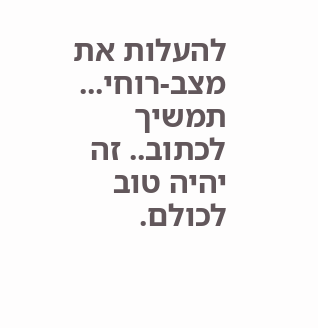להעלות את מצב-רוחי...
תמשיך לכתוב.. זה יהיה טוב לכולם.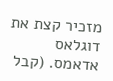מזכיר קצת את דוגלאס אדאמס. (קבל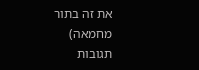את זה בתור מחמאה)
תגובות